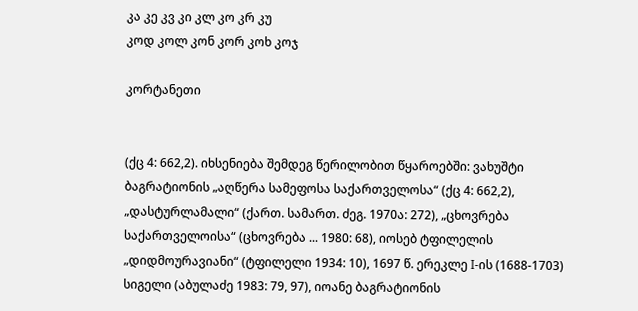კა კე კვ კი კლ კო კრ კუ
კოდ კოლ კონ კორ კოხ კოჯ

კორტანეთი


(ქც 4: 662,2). იხსენიება შემდეგ წერილობით წყაროებში: ვახუშტი ბაგრატიონის „აღწერა სამეფოსა საქართველოსა“ (ქც 4: 662,2), „დასტურლამალი“ (ქართ. სამართ. ძეგ. 1970ა: 272), „ცხოვრება საქართველოისა“ (ცხოვრება ... 1980: 68), იოსებ ტფილელის „დიდმოურავიანი“ (ტფილელი 1934: 10), 1697 წ. ერეკლე I-ის (1688-1703) სიგელი (აბულაძე 1983: 79, 97), იოანე ბაგრატიონის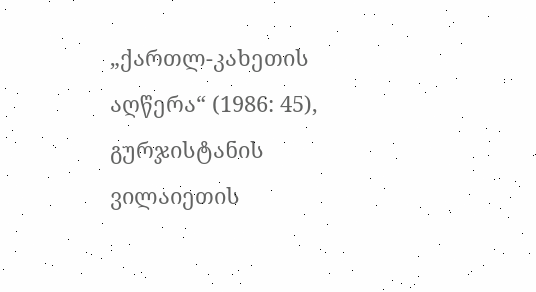„ქართლ-კახეთის აღწერა“ (1986: 45), გურჯისტანის ვილაიეთის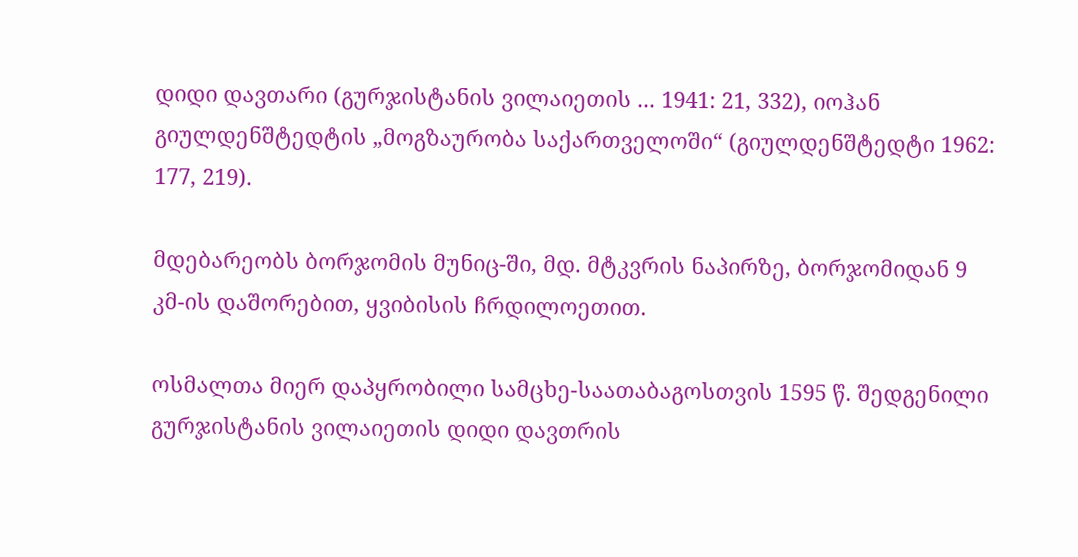დიდი დავთარი (გურჯისტანის ვილაიეთის ... 1941: 21, 332), იოჰან გიულდენშტედტის „მოგზაურობა საქართველოში“ (გიულდენშტედტი 1962: 177, 219).

მდებარეობს ბორჯომის მუნიც-ში, მდ. მტკვრის ნაპირზე, ბორჯომიდან 9 კმ-ის დაშორებით, ყვიბისის ჩრდილოეთით.

ოსმალთა მიერ დაპყრობილი სამცხე-საათაბაგოსთვის 1595 წ. შედგენილი გურჯისტანის ვილაიეთის დიდი დავთრის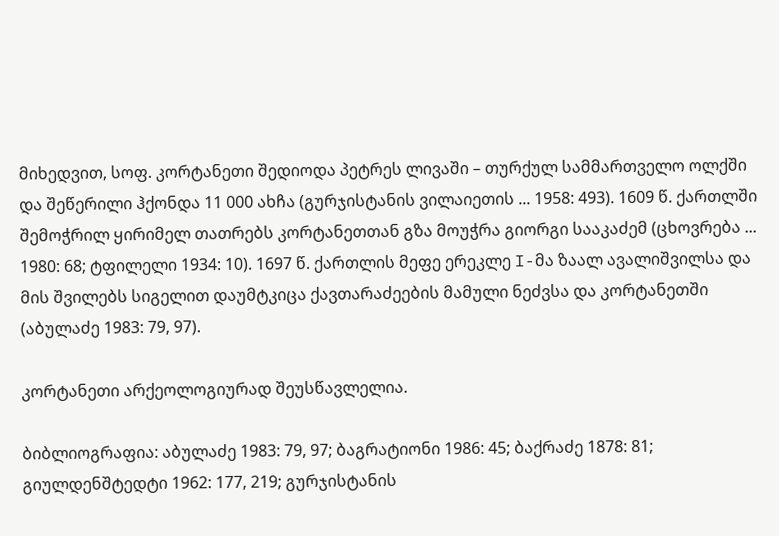მიხედვით, სოფ. კორტანეთი შედიოდა პეტრეს ლივაში – თურქულ სამმართველო ოლქში და შეწერილი ჰქონდა 11 000 ახჩა (გურჯისტანის ვილაიეთის ... 1958: 493). 1609 წ. ქართლში შემოჭრილ ყირიმელ თათრებს კორტანეთთან გზა მოუჭრა გიორგი სააკაძემ (ცხოვრება ... 1980: 68; ტფილელი 1934: 10). 1697 წ. ქართლის მეფე ერეკლე I-მა ზაალ ავალიშვილსა და მის შვილებს სიგელით დაუმტკიცა ქავთარაძეების მამული ნეძვსა და კორტანეთში (აბულაძე 1983: 79, 97).

კორტანეთი არქეოლოგიურად შეუსწავლელია.

ბიბლიოგრაფია: აბულაძე 1983: 79, 97; ბაგრატიონი 1986: 45; ბაქრაძე 1878: 81; გიულდენშტედტი 1962: 177, 219; გურჯისტანის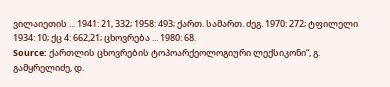ვილაიეთის ... 1941: 21, 332; 1958: 493; ქართ. სამართ. ძეგ. 1970: 272; ტფილელი 1934: 10; ქც 4: 662,21; ცხოვრება ... 1980: 68.
Source: ქართლის ცხოვრების ტოპოარქეოლოგიური ლექსიკონი“, გ. გამყრელიძე, დ.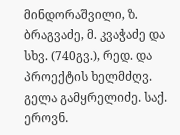მინდორაშვილი, ზ. ბრაგვაძე, მ. კვაჭაძე და სხვ. (740გვ.), რედ. და პროექტის ხელმძღვ. გელა გამყრელიძე. საქ. ეროვნ.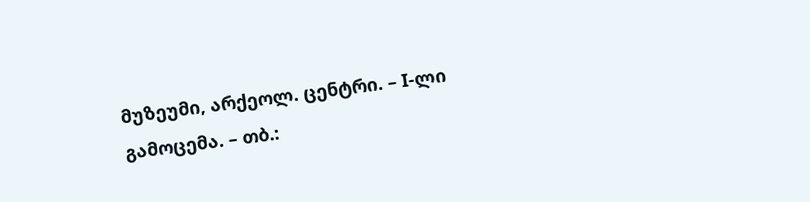მუზეუმი, არქეოლ. ცენტრი. – I-ლი გამოცემა. – თბ.: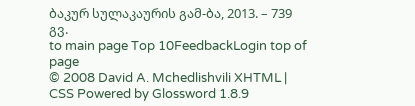ბაკურ სულაკაურის გამ-ბა, 2013. – 739 გვ.
to main page Top 10FeedbackLogin top of page
© 2008 David A. Mchedlishvili XHTML | CSS Powered by Glossword 1.8.9